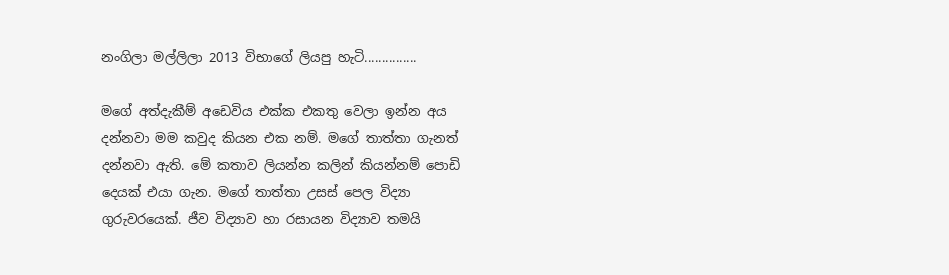නංගිලා මල්ලිලා 2013 විභාගේ ලියපු හැටි...............

මගේ අත්දැකීම් අඩෙවිය එක්ක එකතු වෙලා ඉන්න අය දන්නවා මම කවුද කියන එක නම්. මගේ තාත්තා ගැනත් දන්නවා ඇති. මේ කතාව ලියන්න කලින් කියන්නම් පොඩි දෙයක් එයා ගැන. මගේ තාත්තා උසස් පෙල විද්‍යා ගුරුවරයෙක්. ජීව විද්‍යාව හා රසායන විද්‍යාව තමයි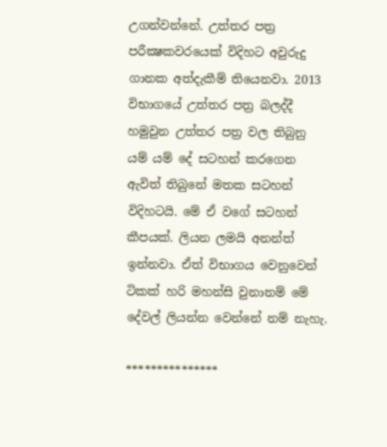උගන්වන්නේ. උත්තර පත්‍ර පරීක්‍ෂකවරයෙක් විදිහට අවුරුදු ගානක අත්දැකීම් තියෙනවා. 2013 විභාගයේ උත්තර පත්‍ර බලද්දී හමුවුන උත්තර පත්‍ර වල තිබුනු යම් යම් දේ සටහන් කරගෙන ඇවිත් තිබුනේ මතක සටහන් විදිහටයි. මේ ඒ වගේ සටහන් කීපයක්. ලියන ලමයි අනන්ත් ඉන්නවා. ඒත් විභාගය වෙනුවෙන් ටිකක් හරි මහන්සි වුනානම් මේ දේවල් ලියන්න වෙන්නේ නම් නැහැ.

***************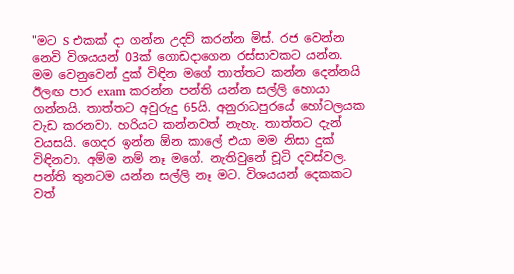"මට S එකක් දා ගන්න උදව් කරන්න මිස්. රජ වෙන්න නෙවි විශයයන් 03ක් ගොඩදාගෙන රස්සාවකට යන්න. මම වෙනුවෙන් දුක් විඳින මගේ තාත්තට කන්න දෙන්නයි ඊලඟ පාර exam කරන්න පන්ති යන්න සල්ලි හොයා ගන්නයි. තාත්තට අවුරුදු 65යි. අනුරාධපුරයේ හෝටලයක වැඩ කරනවා. හරියට කන්නවත් නැහැ. තාත්තට දැන් වයසයි. ගෙදර ඉන්න ඕන කාලේ එයා මම නිසා දුක් විඳිනවා. අම්ම නම් නෑ මගේ. නැතිවුනේ චූටි දවස්වල. පන්ති තුනටම යන්න සල්ලි නෑ මට. විශයයන් දෙකකට වත්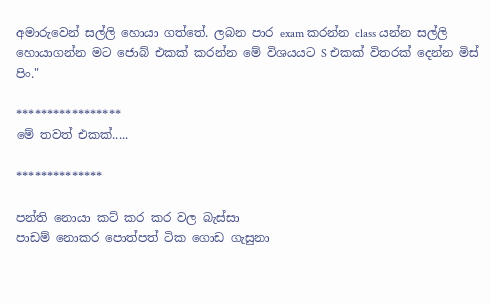අමාරුවෙන් සල්ලි හොයා ගත්තේ. ලබන පාර exam කරන්න class යන්න සල්ලි හොයාගන්න මට ජොබ් එකක් කරන්න මේ විශයයට S එකක් විතරක් දෙන්න මිස් පිං."

*****************
මේ තවත් එකක්.....

**************

පන්ති නොයා කට් කර කර වල බැස්සා
පාඩම් නොකර පොත්පත් ටික ගොඩ ගැසුනා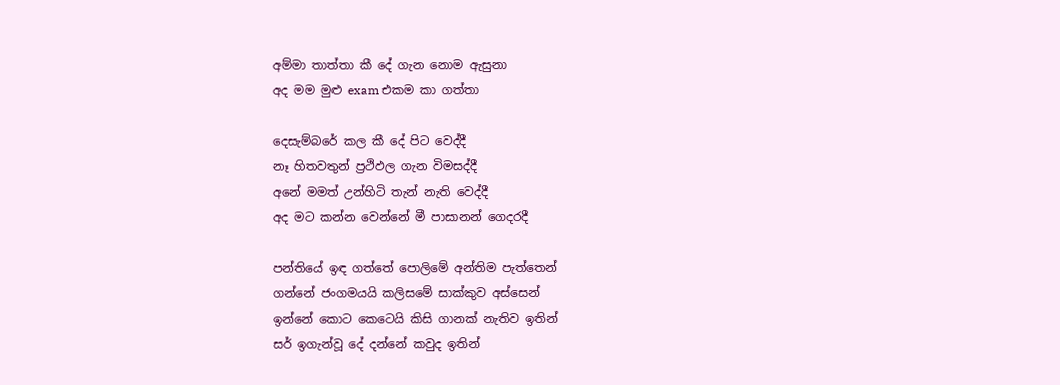අම්මා තාත්තා කී දේ ගැන නොම ඇසුනා
අද මම මුළු exam එකම කා ගත්තා

දෙසැම්බරේ කල කී දේ පිට වෙද්දී
නෑ හිතවතුන් ප්‍රථිඵල ගැන විමසද්දී
අනේ මමත් උන්හිටි තැන් නැති වෙද්දී
අද මට කන්න වෙන්නේ මී පාසානන් ගෙදරදී

පන්තියේ ඉඳ ගත්තේ පොලිමේ අන්තිම පැත්තෙන්
ගන්නේ ජංගමයයි කලිසමේ සාක්කුව අස්සෙන්
ඉන්නේ කොට කෙටෙයි කිසි ගානක් නැතිව ඉතින්
සර් ඉගැන්වූ දේ දන්නේ කවුද ඉතින්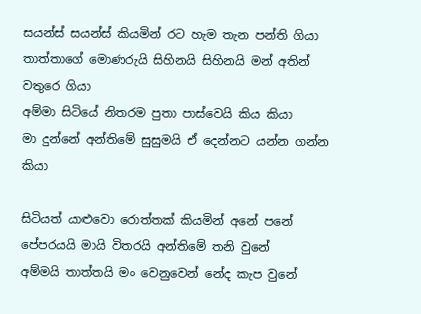සයන්ස් සයන්ස් කියමින් රට හැම තැන පන්ති ගියා
තාත්තාගේ මොණරුයි සිහිනයි සිහිනයි මන් අතින් වතුරෙ ගියා
අම්මා සිටියේ නිතරම පුතා පාස්වෙයි කිය කියා
මා දුන්නේ අන්තිමේ සුසුමයි ඒ දෙන්නට යන්න ගන්න කියා

සිටියත් යාළුවො රොත්තක් කියමින් අනේ පනේ
පේපරයයි මායි විතරයි අන්තිමේ තනි වුනේ
අම්මයි තාත්තයි මං වෙනුවෙන් නේද කැප වුනේ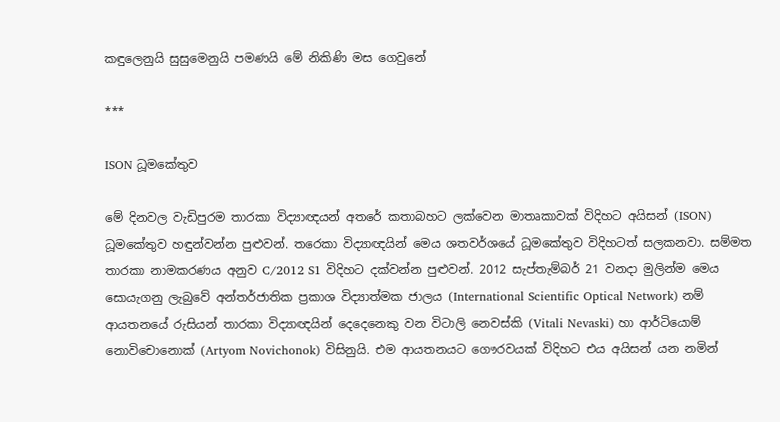කඳුලෙනුයි සුසුමෙනුයි පමණයි මේ නිකිණි මස ගෙවුනේ

***

ISON ධූමකේතුව

මේ දිනවල වැඩිපුරම තාරකා විද්‍යාඥයන් අතරේ කතාබහට ලක්වෙන මාතෘකාවක් විදිහට අයිසන් (ISON) ධූමකේතුව හඳුන්වන්න පුළුවන්. තරෙකා විද්‍යාඥයින් මෙය ශතවර්ශයේ ධූමකේතුව විදිහටත් සලකනවා. සම්මත තාරකා නාමකරණය අනුව C/2012 S1 විදිහට දක්වන්න පුළුවන්. 2012 සැප්තැම්බර් 21 වනදා මුලින්ම මෙය සොයැගනු ලැබුවේ අන්තර්ජාතික ප්‍රකාශ විද්‍යාත්මක ජාලය (International Scientific Optical Network) නම් ආයතනයේ රුසියන් තාරකා විද්‍යාඥයින් දෙදෙනෙකු වන විටාලි නෙවස්කි (Vitali Nevaski) හා ආර්ටියොම් නොවිචොනොක් (Artyom Novichonok) විසිනුයි. එම ආයතනයට ගෞරවයක් විදිහට එය අයිසන් යන නමින්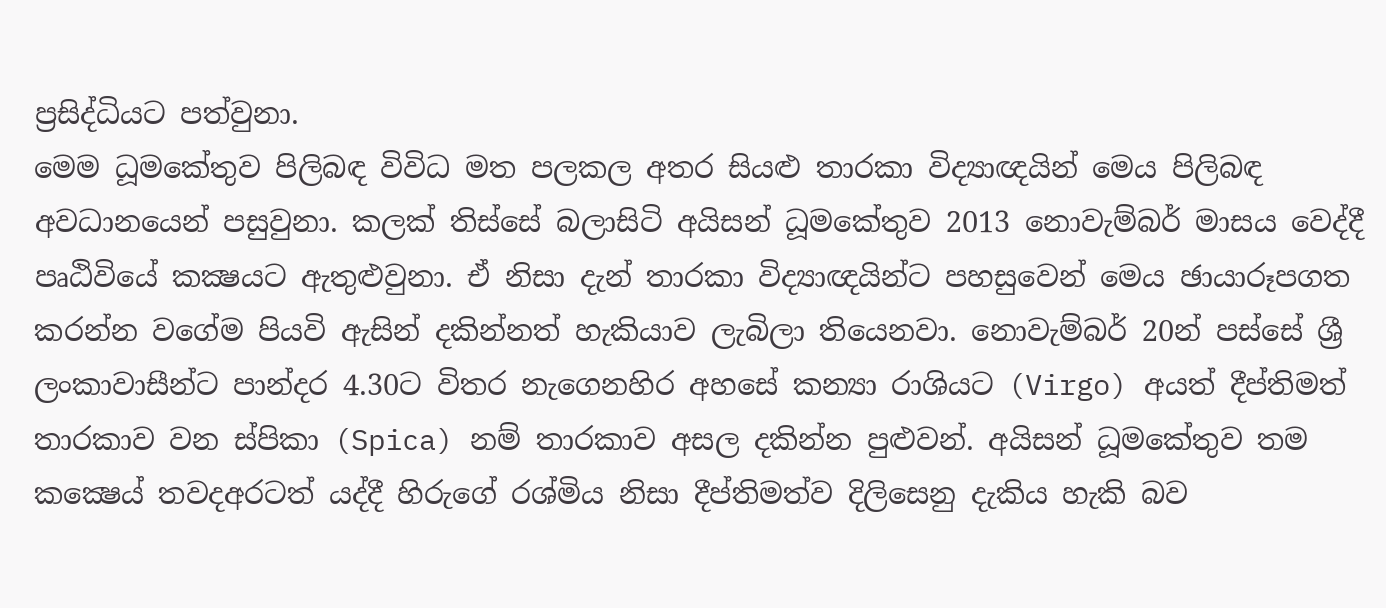ප්‍රසිද්ධියට පත්වුනා.
මෙම ධූමකේතුව පිලිබඳ විවිධ මත පලකල අතර සියළු තාරකා විද්‍යාඥයින් මෙය පිලිබඳ අවධානයෙන් පසුවුනා. කලක් තිස්සේ බලාසිටි අයිසන් ධූමකේතුව 2013 නොවැම්බර් මාසය වෙද්දී පෘඨිවියේ කක්‍ෂයට ඇතුළුවුනා. ඒ නිසා දැන් තාරකා විද්‍යාඥයින්ට පහසුවෙන් මෙය ඡායාරූපගත කරන්න වගේම පියවි ඇසින් දකින්නත් හැකියාව ලැබිලා තියෙනවා. නොවැම්බර් 20න් පස්සේ ශ්‍රී ලංකාවාසීන්ට පාන්දර 4.30ට විතර නැගෙනහිර අහසේ කන්‍යා රාශියට (Virgo) අයත් දීප්තිමත් තාරකාව වන ස්පිකා (Spica) නම් තාරකාව අසල දකින්න පුළුවන්. අයිසන් ධූමකේතුව තම කක්‍ෂෙය් තවදඅරටත් යද්දී හිරුගේ රශ්මිය නිසා දීප්තිමත්ව දිලිසෙනු දැකිය හැකි බව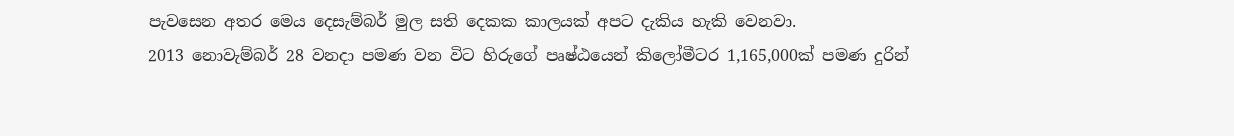පැවසෙන අතර මෙය දෙසැම්බර් මුල සති දෙකක කාලයක් අපට දැකිය හැකි වෙනවා.
2013 නොවැම්බර් 28 වනදා පමණ වන විට හිරුගේ පෘෂ්ඨයෙන් කිලෝමීටර 1,165,000ක් පමණ දුරින්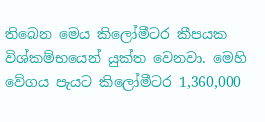තිබෙන මෙය කිලෝමීටර කීපයක විශ්කම්භයෙන් යුක්ත වෙනවා. මෙහි වේගය පැයට කිලෝමීටර 1,360,000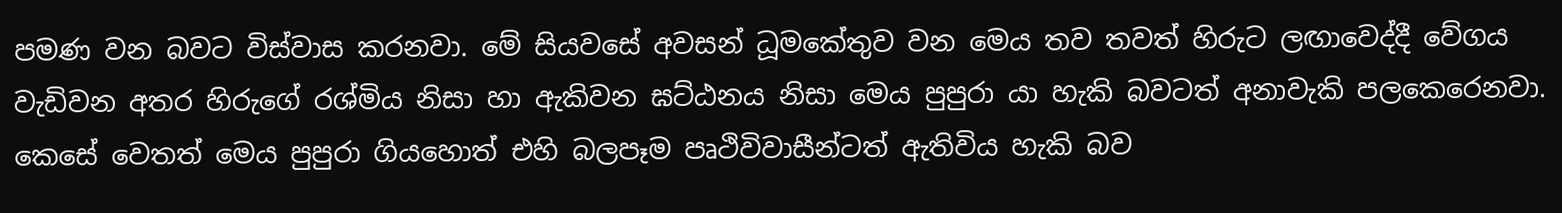පමණ වන බවට විස්වාස කරනවා. මේ සියවසේ අවසන් ධූමකේතුව වන මෙය තව තවත් හිරුට ලඟාවෙද්දී වේගය වැඩිවන අතර හිරුගේ රශ්මිය නිසා හා ඇකිවන ඝට්ඨනය නිසා මෙය පුපුරා යා හැකි බවටත් අනාවැකි පලකෙරෙනවා. කෙසේ වෙතත් මෙය පුපුරා ගියහොත් එහි බලපෑම පෘථිවිවාසීන්ටත් ඇතිවිය හැකි බව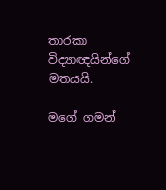තාරකා විද්‍යාඥයින්ගේ මතයයි.

මගේ ගමන්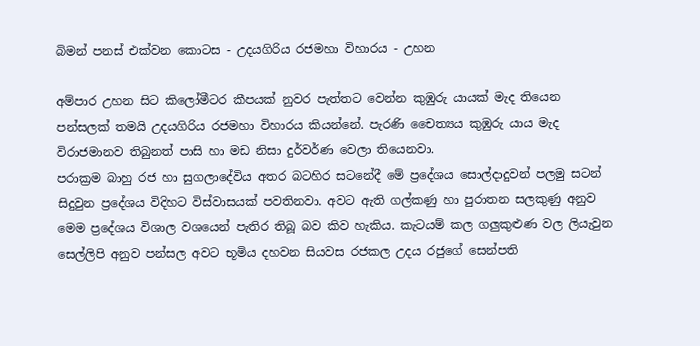බිමන් පනස් එක්වන කොටස - උදයගිරිය රජමහා විහාරය - උහන

අම්පාර උහන සිට කිලෝමීටර කීපයක් නුවර පැත්තට වෙන්න කුඹුරු යායක් මැද තියෙන පන්සලක් තමයි උදයගිරිය රජමහා විහාරය කියන්නේ. පැරණි චෛත්‍යය කුඹුරු යාය මැද විරාජමානව තිබුනත් පාසි හා මඩ නිසා දුර්වර්ණ වෙලා තියෙනවා.
පරාක්‍රම බාහු රජ හා සුගලාදේවිය අතර බටහිර සටනේදී මේ ප්‍රදේශය සොල්දාදුවන් පලමු සටන් සිදුවුන ප්‍රදේශය විදිහට විස්වාසයක් පවතිනවා. අවට ඇති ගල්කණු හා පුරාතන සලකුණු අනුව මෙම ප්‍රදේශය විශාල වශයෙන් පැතිර තිබූ බව කිව හැකිය. කැටයම් කල ගලුකුළුණ වල ලියැවුන සෙල්ලිපි අනුව පන්සල අවට භූමිය දහවන සියවස රජකල උදය රජුගේ සෙන්පති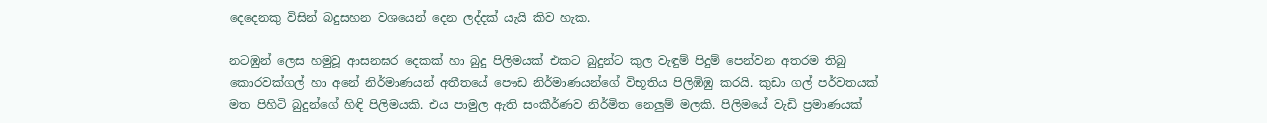දෙදෙනකු විසින් බදුසහන වශයෙන් දෙන ලද්දක් යැයි කිව හැක.

නටඹුන් ලෙස හමුවූ ආසනඝර දෙකක් හා බුදු පිලිමයක් එකට බුදුන්ට කුල වැඳුම් පිදුම් පෙන්වන අතරම තිබු කොරවක්ගල් හා අනේ නිර්මාණයන් අතීතයේ පෞඩ නිර්මාණයන්ගේ විභූතිය පිලිඹිඹු කරයි. කුඩා ගල් පර්වතයක් මත පිහිටි බුදුන්ගේ හිඳි පිලිමයකි. එය පාමුල ඇති සංකීර්ණව නිර්මිත නෙලුම් මලකි. පිලිමයේ වැඩි ප්‍රමාණයක්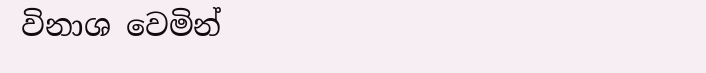විනාශ වෙමින්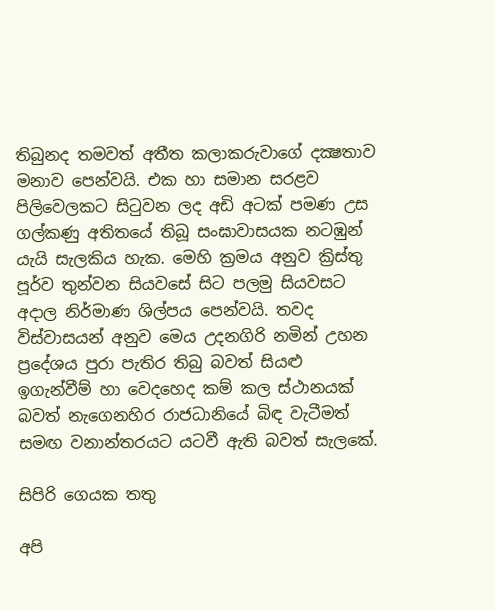තිබුනද තමවත් අතීත කලාකරුවාගේ දක්‍ෂතාව මනාව පෙන්වයි. එක හා සමාන සරළව පිලිවෙලකට සිටුවන ලද අඩි අටක් පමණ උස ගල්කණු අතිතයේ තිබූ සංඝාවාසයක නටඹුන් යැයි සැලකිය හැක. මෙහි ක්‍රමය අනුව ක්‍රිස්තු පූර්ව තුන්වන සියවසේ සිට පලමු සියවසට අදාල නිර්මාණ ශිල්පය පෙන්වයි. තවද විස්වාසයන් අනුව මෙය උදනගිරි නමින් උහන ප්‍රදේශය පුරා පැතිර තිබු බවත් සියළු ඉගැන්වීම් හා වෙදහෙද කම් කල ස්ථානයක් බවත් නැගෙනහිර රාජධානියේ බිඳ වැටීමත් සමඟ වනාන්තරයට යටවී ඇති බවත් සැලකේ.

සිපිරි ගෙයක තතු

අපි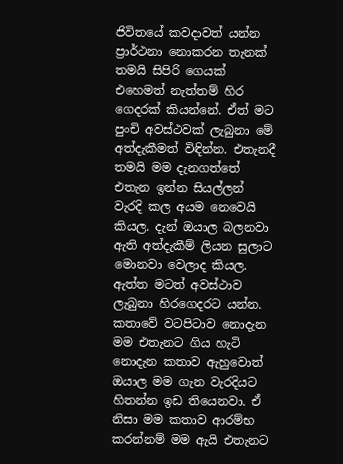ජිවිතයේ කවදාවත් යන්න ප්‍රාර්ථනා නොකරන තැනක් තමයි සිපිරි ගෙයක් එහෙමත් නැත්තම් හිර ගෙදරක් කියන්නේ. ඒත් මට පුංචි අවස්ථවක් ලැබුනා මේ අත්දැකීමත් විඳින්න. එතැනදී තමයි මම දැනගත්තේ එතැන ඉන්න සියල්ලන් වැරදි කල අයම නෙවෙයි කියල. දැන් ඔයාල බලනවා ඇති අත්දැකීම් ලියන සුලාට මොනවා වෙලාද කියල. ඇත්ත මටත් අවස්ථාව ලැබුනා හිරගෙදරට යන්න. කතාවේ වටපිටාව නොදැන මම එතැනට ගිය හැටි නොදැන කතාව ඇහුවොත් ඔයාල මම ගැන වැරදියට හිතන්න ඉඩ තියෙනවා. ඒ නිසා මම කතාව ආරම්භ කරන්නම් මම ඇයි එතැනට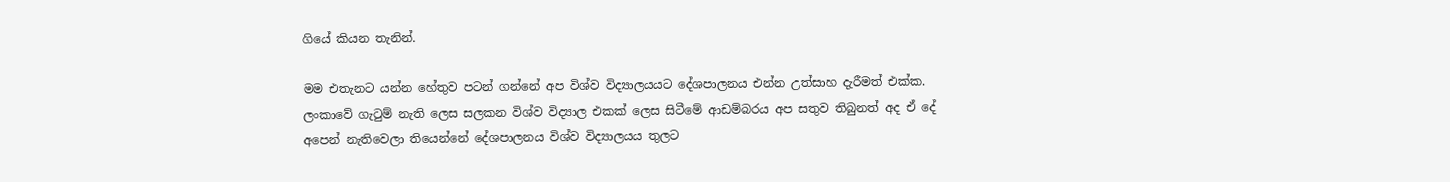ගියේ කියන තැනින්.

මම එතැනට යන්න හේතුව පටන් ගන්නේ අප විශ්ව විද්‍යාලයයට දේශපාලනය එන්න උත්සාහ දැරීමත් එක්ක. ලංකාවේ ගැටුම් නැති ලෙස සලකන විශ්ව විද්‍යාල එකක් ලෙස සිටීමේ ආඩම්බරය අප සතුව තිබුනත් අද ඒ දේ අපෙන් නැතිවෙලා තියෙන්නේ දේශපාලනය විශ්ව විද්‍යාලයය තුලට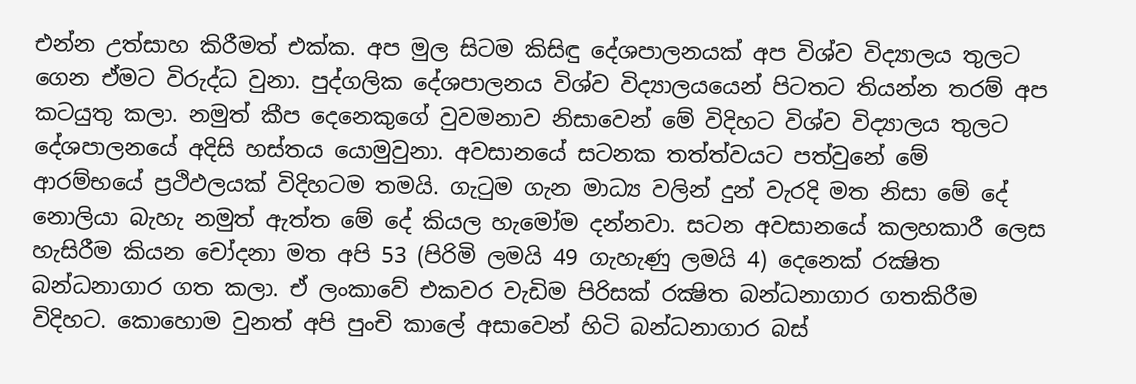එන්න උත්සාහ කිරීමත් එක්ක. අප මුල සිටම කිසිඳු දේශපාලනයක් අප විශ්ව විද්‍යාලය තුලට ගෙන ඒමට විරුද්ධ වුනා. පුද්ගලික දේශපාලනය විශ්ව විද්‍යාලයයෙන් පිටතට තියන්න තරම් අප කටයුතු කලා. නමුත් කීප දෙනෙකුගේ වුවමනාව නිසාවෙන් මේ විදිහට විශ්ව විද්‍යාලය තුලට දේශපාලනයේ අදිසි හස්තය යොමුවුනා. අවසානයේ සටනක තත්ත්වයට පත්වුනේ මේ ආරම්භයේ ප්‍රථිඵලයක් විදිහටම තමයි. ගැටුම ගැන මාධ්‍ය වලින් දුන් වැරදි මත නිසා මේ දේ නොලියා බැහැ නමුත් ඇත්ත මේ දේ කියල හැමෝම දන්නවා. සටන අවසානයේ කලහකාරී ලෙස හැසිරීම කියන චෝදනා මත අපි 53 (පිරිමි ලමයි 49 ගැහැණු ලමයි 4) දෙනෙක් රක්‍ෂිත බන්ධනාගාර ගත කලා. ඒ ලංකාවේ එකවර වැඩිම පිරිසක් රක්‍ෂිත බන්ධනාගාර ගතකිරීම විදිහට. කොහොම වුනත් අපි පුංචි කාලේ අසාවෙන් හිටි බන්ධනාගාර බස්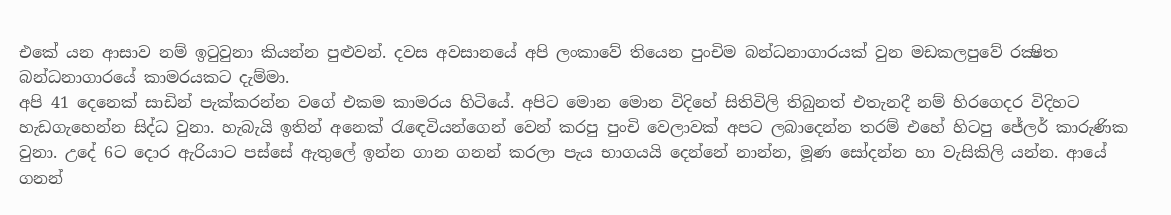එකේ යන ආසාව නම් ඉටුවුනා කියන්න පුළුවන්. දවස අවසානයේ අපි ලංකාවේ තියෙන පුංචිම බන්ධනාගාරයක් වුන මඩකලපුවේ රක්‍ෂිත බන්ධනාගාරයේ කාමරයකට දැම්මා.
අපි 41 දෙනෙක් සාඩින් පැක්කරන්න වගේ එකම කාමරය හිටියේ. අපිට මොන මොන විදිහේ සිතිවිලි තිබුනත් එතැනදී නම් හිරගෙදර විදිහට හැඩගැහෙන්න සිද්ධ වුනා. හැබැයි ඉතින් අනෙක් රැඳෙවියන්ගෙන් වෙන් කරපු පුංචි වෙලාවක් අපට ලබාදෙන්න තරම් එහේ හිටපු ජේලර් කාරුණික වුනා. උදේ 6ට දොර ඇරියාට පස්සේ ඇතුලේ ඉන්න ගාන ගනන් කරලා පැය භාගයයි දෙන්නේ නාන්න, මූණ සෝදන්න හා වැසිකිලි යන්න. ආයේ ගනන්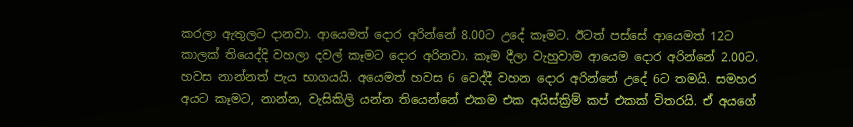කරලා ඇතුලට දානවා. ආයෙමත් දොර අරින්නේ 8.00ට උදේ කෑමට. ඊටත් පස්සේ ආයෙමත් 12ට කාලක් තියෙද්දි වහලා දවල් කෑමට දොර අරිනවා. කෑම දීලා වැහුවාම ආයෙම දොර අරින්නේ 2.00ට. හවස නාන්නත් පැය භාගයයි. අයෙමත් හවස 6 වෙද්දී වහන දොර අරින්නේ උදේ 6ට තමයි. සමහර අයට කෑමට, නාන්න, වැසිකිලි යන්න තියෙන්නේ එකම එක අයිස්ක්‍රිම් කප් එකක් විතරයි. ඒ අයගේ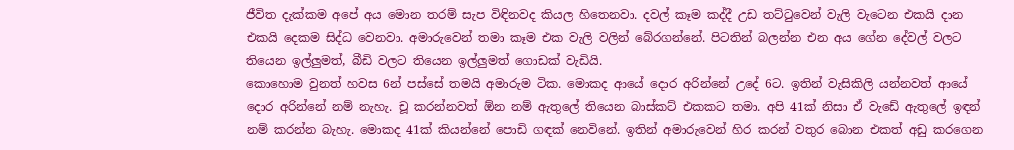ජීවිත දැක්කම අපේ අය මොන තරම් සැප විඳිනවද කියල හිතෙනවා. දවල් කෑම කද්දී උඩ තට්ටුවෙන් වැලි වැටෙන එකයි දාන එකයි දෙකම සිද්ධ වෙනවා. අමාරුවෙන් තමා කෑම එක වැලි වලින් බේරගන්නේ. පිටතින් බලන්න එන අය ගේන දේවල් වලට තියෙන ඉල්ලුමත්, බීඩි වලට තියෙන ඉල්ලුමත් ගොඩක් වැඩියි.
කොහොම වුනත් හවස 6න් පස්සේ තමයි අමාරුම ටික. මොකද ආයේ දොර අරින්නේ උදේ 6ට. ඉතින් වැසිකිලි යන්නවත් ආයේ දොර අරින්නේ නම් නැහැ. චූ කරන්නවත් ඕන නම් ඇතුලේ තියෙන බාස්කට් එකකට තමා. අපි 41ක් නිසා ඒ වැඩේ ඇතුලේ ඉඳන් නම් කරන්න බැහැ. මොකද 41ක් කියන්නේ පොඩි ගඳක් නෙවිනේ. ඉතින් අමාරුවෙන් හිර කරන් වතුර බොන එකත් අඩු කරගෙන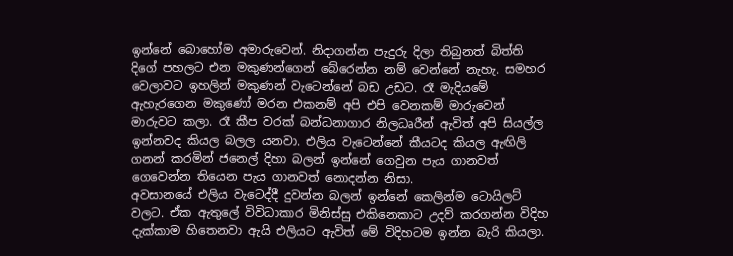ඉන්නේ බොහෝම අමාරුවෙන්. නිදාගන්න පැදුරු දිලා තිබුනත් බිත්ති දිගේ පහලට එන මකුණන්ගෙන් බේරෙන්න නම් වෙන්නේ නැහැ. සමහර වෙලාවට ඉහලින් මකුණන් වැටෙන්නේ බඩ උඩට. රෑ මැදියමේ ඇහැරගෙන මකුණෝ මරන එකනම් අපි එපි වෙනකම් මාරුවෙන් මාරුවට කලා. රෑ කීප වරක් බන්ධනාගාර නිලධෘරීන් ඇවිත් අපි සියල්ල ඉන්නවද කියල බලල යනවා. එලිය වැටෙන්නේ කීයටද කියල ඇඟිලි ගනන් කරමින් ජනෙල් දිහා බලන් ඉන්නේ ගෙවුන පැය ගානවත් ගෙවෙන්න තියෙන පැය ගානවත් නොදන්න නිසා.
අවසානයේ එලිය වැටෙද්දී දුවන්න බලන් ඉන්නේ කෙලින්ම ටොයිලට් වලට. ඒක ඇතුලේ විවිධාකාර මිනිස්සු එකිනෙකාට උදව් කරගන්න විදිහ දැක්කාම හිතෙනවා ඇයි එලියට ඇවිත් මේ විදිහටම ඉන්න බැරි කියලා.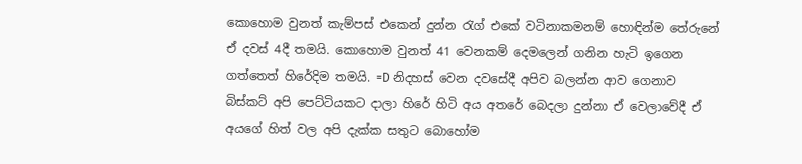කොහොම වුනත් කැම්පස් එකෙන් දුන්න රැග් එකේ වටිනාකමනම් හොඳින්ම තේරුනේ ඒ දවස් 4දී තමයි. කොහොම වුනත් 41 වෙනකම් දෙමලෙන් ගනින හැටි ඉගෙන ගත්තෙත් හිරේදිම තමයි. =D නිදහස් වෙන දවසේදී අපිව බලන්න ආව ගෙනාව බිස්කට් අපි පෙට්ටියකට දාලා හිරේ හිටි අය අතරේ බෙදලා දුන්නා ඒ වෙලාවේදී ඒ අයගේ හිත් වල අපි දැක්ක සතුට බොහෝම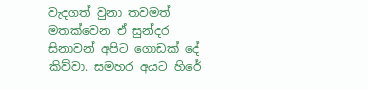වැදගත් වුනා තවමත් මතක්වෙන ඒ සුන්දර සිනාවන් අපිට ගොඩක් දේ කිව්වා. සමහර අයට හිරේ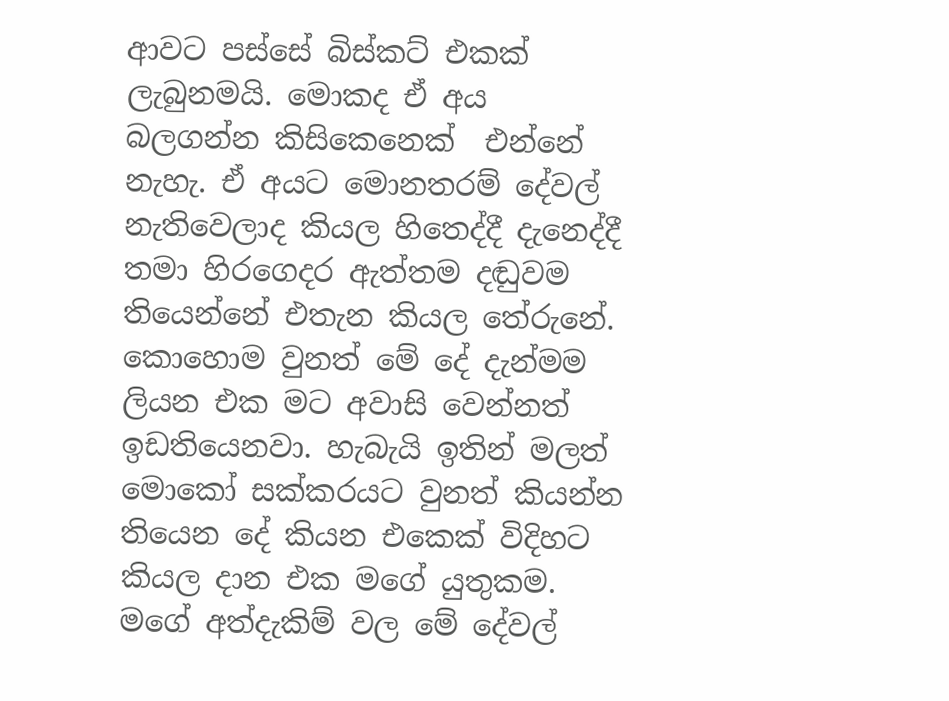ආවට පස්සේ බිස්කට් එකක් ලැබුනමයි. මොකද ඒ අය බලගන්න කිසිකෙනෙක්  එන්නේ නැහැ. ඒ අයට මොනතරම් දේවල් නැතිවෙලාද කියල හිතෙද්දී දැනෙද්දී තමා හිරගෙදර ඇත්තම දඬුවම තියෙන්නේ එතැන කියල තේරුනේ.
කොහොම වුනත් මේ දේ දැන්මම ලියන එක මට අවාසි වෙන්නත් ඉඩතියෙනවා. හැබැයි ඉතින් මලත් මොකෝ සක්කරයට වුනත් කියන්න තියෙන දේ කියන එකෙක් විදිහට කියල දාන එක මගේ යුතුකම. මගේ අත්දැකිම් වල මේ දේවල්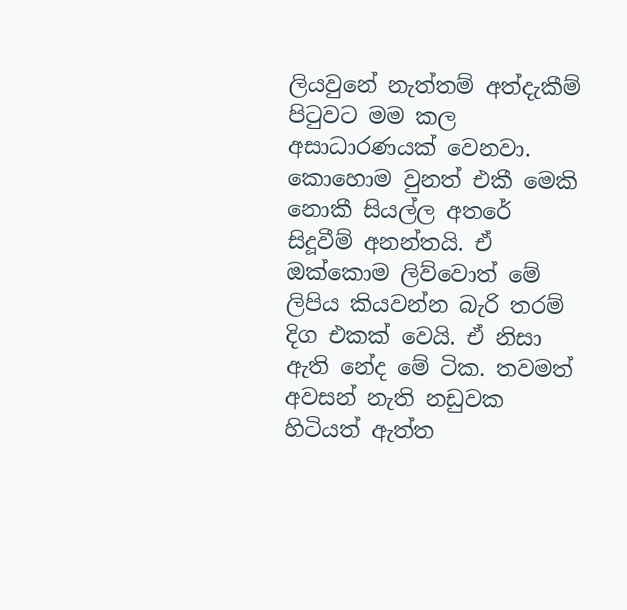ලියවුනේ නැත්තම් අත්දැකීම් පිටුවට මම කල අසාධාරණයක් වෙනවා. කොහොම වුනත් එකී මෙකි නොකී සියල්ල අතරේ සිදූවීම් අනන්තයි. ඒ ඔක්කොම ලිව්වොත් මේ ලිපිය කියවන්න බැරි තරම් දිග එකක් වෙයි. ඒ නිසා ඇති නේද මේ ටික. තවමත් අවසන් නැති නඩුවක හිටියත් ඇත්ත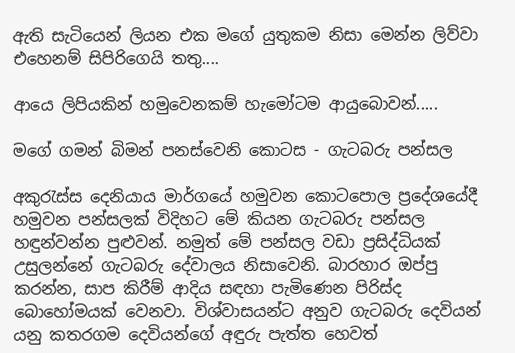ඇති සැටියෙන් ලියන එක මගේ යුතුකම නිසා මෙන්න ලිව්වා එහෙනම් සිපිරිගෙයි තතු....

ආයෙ ලිපියකින් හමුවෙනකම් හැමෝටම ආයුබොවන්.....

මගේ ගමන් බිමන් පනස්වෙනි කොටස - ගැටබරු පන්සල

අකුරැස්ස දෙනියාය මාර්ගයේ හමුවන කොටපොල ප්‍රදේශයේදී හමුවන පන්සලක් විදිහට මේ කියන ගැටබරු පන්සල හඳුන්වන්න පුළුවන්. නමුත් මේ පන්සල වඩා ප්‍රසිද්ධියක් උසුලන්නේ ගැටබරු දේවාලය නිසාවෙනි. බාරහාර ඔප්පු කරන්න, සාප කිරීම් ආදිය සඳහා පැමිණෙන පිරිස්ද බොහෝමයක් වෙනවා. විශ්වාසයන්ට අනුව ගැටබරු දෙවියන් යනු කතරගම දෙවියන්ගේ අඳුරු පැත්ත හෙවත්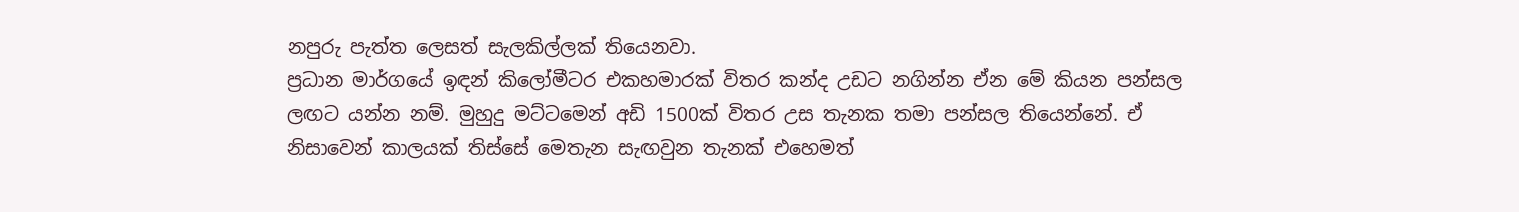නපුරු පැත්ත ලෙසත් සැලකිල්ලක් තියෙනවා.
ප්‍රධාන මාර්ගයේ ඉඳන් කිලෝමීටර එකහමාරක් විතර කන්ද උඩට නගින්න ඒන මේ කියන පන්සල ලඟට යන්න නම්. මුහුදු මට්ටමෙන් අඩි 1500ක් විතර උස තැනක තමා පන්සල තියෙන්නේ. ඒ නිසාවෙන් කාලයක් තිස්සේ මෙතැන සැඟවුන තැනක් එහෙමත්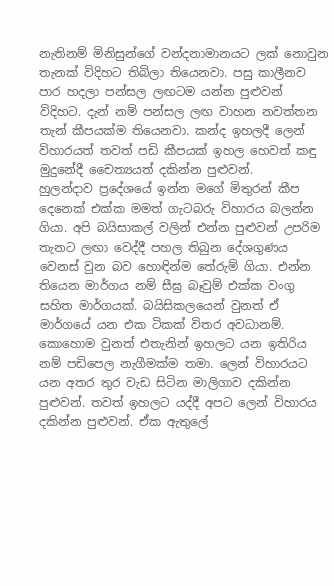නැතිනම් මිනිසුන්ගේ වන්දනාමානයට ලක් නොවුන තැනක් විදිහට තිබිලා තියෙනවා. පසු කාලීනව පාර හදලා පන්සල ලඟටම යන්න පුළුවන් විදිහට. දැන් නම් පන්සල ලඟ වාහන නවත්තන තැන් කීපයක්ම තියෙනවා. කන්ද ඉහලදී ලෙන් විහාරයත් තවත් පඩි කීපයක් ඉහල හෙවත් කඳු මුදුනේදී චෛත්‍යයත් දකින්න පුළුවන්.
හුලන්දාව ප්‍රදේශයේ ඉන්න මගේ මිතුරන් කීප දෙනෙක් එක්ක මමත් ගැටබරු විහාරය බලන්න ගියා. අපි බයිසාකල් වලින් එන්න පුළුවන් උපරිම තැනට ලඟා වෙද්දී පහල තිබුන දේශගුණය වෙනස් වුන බව හොඳින්ම තේරුම් ගියා. එන්න තියෙන මාර්ගය නම් සීඝ්‍ර බෑවුම් එක්ක වංගු සහිත මාර්ගයක්. බයිසිකලයෙන් වුනත් ඒ මාර්ගයේ යන එක ටිකක් විතර අවධානම්. කොහොම වුනත් එතැනින් ඉහලට යන ඉතිරිය නම් පඩිපෙල නැගීමක්ම තමා. ලෙන් විහාරයට යන අතර තුර වැඩ සිටින මාලිගාව දකින්න පුළුවන්. තවත් ඉහලට යද්දී අපට ලෙන් විහාරය දකින්න පුළුවන්. ඒක ඇතුලේ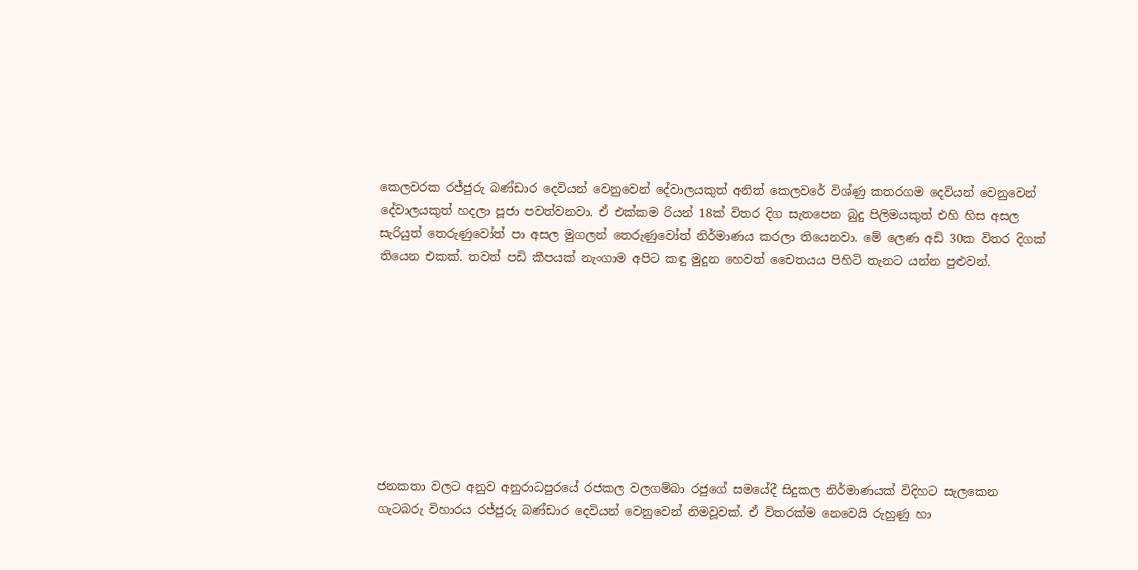කෙලවරක රජ්ජුරු බණ්ඩාර දෙවියන් වෙනුවෙන් දේවාලයකුත් අනිත් කෙලවරේ විශ්ණු කතරගම දෙවියන් වෙනුවෙන් දේවාලයකුත් හදලා පූජා පවත්වනවා. ඒ එක්කම රියන් 18ක් විතර දිග සැතපෙන බුදු පිලිමයකුත් එහි හිස අසල සැරියුත් තෙරුණුවෝත් පා අසල මුගලන් තෙරුණුවෝත් නිර්මාණය කරලා තියෙනවා. මේ ලෙණ අඩි 30ක විතර දිගක් තියෙන එකක්. තවත් පඩි කීපයක් නැංගාම අපිට කඳු මුදුන හෙවත් චෛතයය පිහිටි තැනට යන්න පුළුවන්.









ජනකතා වලට අනුව අනුරාධපුරයේ රජකල වලගම්බා රජුගේ සමයේදී සිදුකල නිර්මාණයක් විදිහට සැලකෙන ගැටබරු විහාරය රජ්ජුරු බණ්ඩාර දෙවියන් වෙනුවෙන් නිමවූවක්. ඒ විතරක්ම නෙවෙයි රුහුණු හා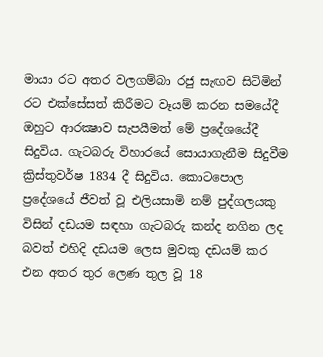මායා රට අතර වලගම්බා රජු සැඟව සිටිමින් රට එක්සේසත් කිරීමට වෑයම් කරන සමයේදී ඔහුට ආරක්‍ෂාව සැපයීමත් මේ ප්‍රදේශයේදී සිදුවිය. ගැටබරු විහාරයේ සොයාගැනීම සිදුවීම ක්‍රිස්තුවර්ෂ 1834 දී සිදුවිය. කොටපොල ප්‍රදේශයේ ජීවත් වූ එලියසාමි නම් පුද්ගලයකු විසින් දඩයම සඳහා ගැටබරු කන්ද නගින ලද බවත් එහිදි දඩයම ලෙස මුවකු දඩයම් කර එන අතර තුර ලෙණ තුල වූ 18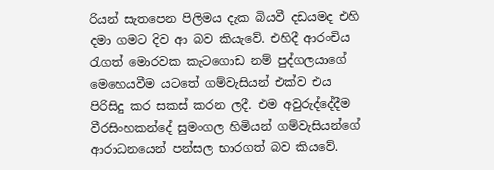රියන් සැතපෙන පිලිමය දැක බියවී දඩයමද එහි දමා ගමට දිව ආ බව කියැවේ. එහිදී ආරංචිය රැගත් මොරවක කැටගොඩ නම් පුද්ගලයාගේ මෙහෙයවීම යටතේ ගම්වැසියන් එක්ව එය පිරිසිදු කර සකස් කරන ලදී. එම අවුරුද්දේදීම වීරසිංහකන්දේ සුමංගල හිමියන් ගම්වැසියන්ගේ ආරාධනයෙන් පන්සල භාරගත් බව කියවේ.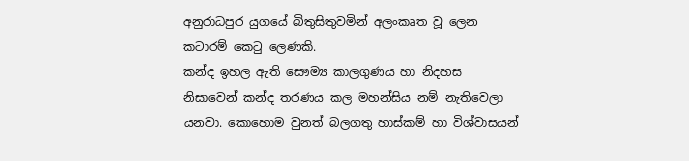අනුරාධපුර යුගයේ බිතුසිතුවමින් අලංකෘත වූ ලෙන කටාරම් කෙටු ලෙණකි.
කන්ද ඉහල ඇති සෞම්‍ය කාලගුණය හා නිදහස නිසාවෙන් කන්ද තරණය කල මහන්සිය නම් නැතිවෙලා යනවා. කොහොම වුනත් බලගතු හාස්කම් හා විශ්වාසයන්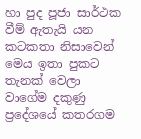හා පුද පූජා සාර්ථක වීම් ඇතැයි යන කටකතා නිසාවෙන් මෙය ඉතා පුකට තැනක් වෙලා වාගේම දකුණු ප්‍රදේශයේ කතරගම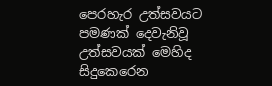පෙරහැර උත්සවයට පමණක් දෙවැනිවූ උත්සවයක් මෙහිද සිදුකෙරෙන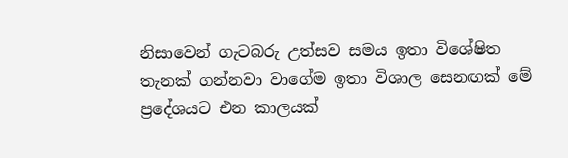නිසාවෙන් ගැටබරු උත්සව සමය ඉතා විශේෂිත තැනක් ගන්නවා වාගේම ඉතා විශාල සෙනඟක් මේ ප්‍රදේශයට එන කාලයක්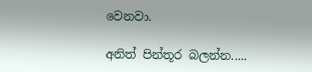වෙනවා.

අනිත් පින්තූර බලන්න.....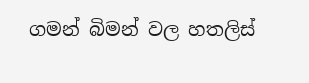ගමන් බිමන් වල හතලිස්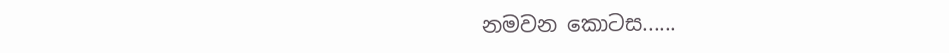නමවන කොටස......